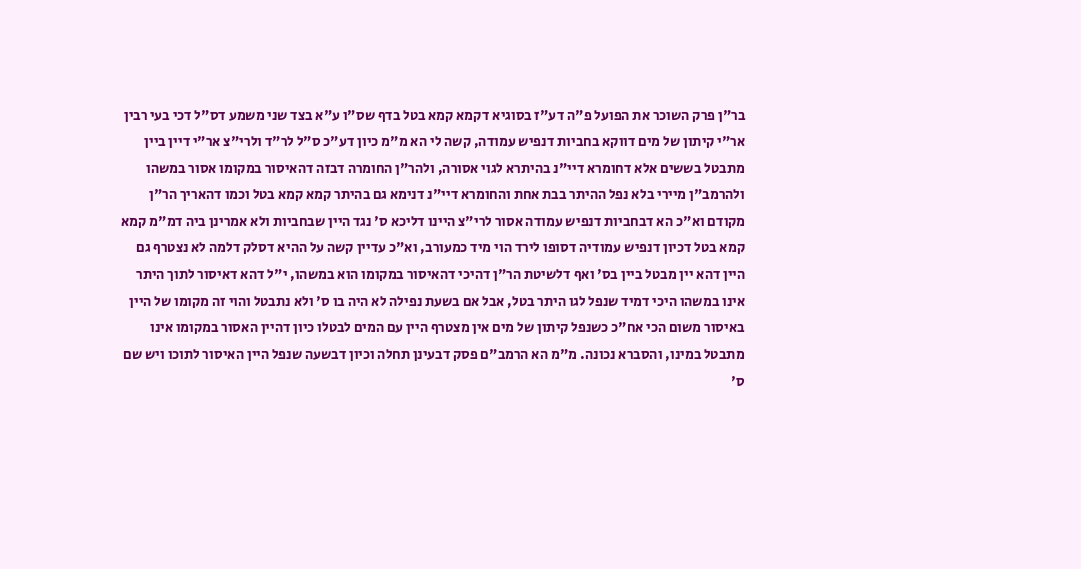בר"ן פרק השוכר את הפועל פ"ה דע"ז בסוגיא דקמא קמא בטל בדף שס"ו ע"א בצד שני משמע דס"ל דכי בעי רבין אר"י קיתון של מים דווקא בחביות דנפיש עמודה, קשה לי הא מ"מ כיון דע"כ ס"ל לר"ד ולרי"צ אר"י דיין ביין מתבטל בששים אלא דחומרא דיי"נ בהיתרא לגוי אסורה, ולהר"ן החומרה דבזה דהאיסור במקומו אסור במשהו ולהרמב"ן מיירי בלא נפל ההיתר בבת אחת והחומרא דיי"נ דנימא גם בהיתר קמא קמא בטל וכמו דהאריך הר"ן מקודם וא"כ הא דבחביות דנפיש עמודה אסור לרי"צ היינו דליכא ס' נגד היין שבחביות ולא אמרינן ביה דמ"מ קמא קמא בטל דכיון דנפיש עמודיה דסופו לירד הוי מיד כמעורב, וא"כ עדיין קשה על ההיא דסלק דלמה לא נצטרף גם היין דהא יין מבטל ביין בס' ואף דלשיטת הר"ן דהיכי דהאיסור במקומו הוא במשהו, י"ל דהא דאיסור לתוך היתר אינו במשהו היכי דמיד שנפל לגו היתר בטל, אבל אם בשעת נפילה לא היה בו ס' ולא נתבטל והוי זה מקומו של היין באיסור משום הכי אח"כ כשנפל קיתון של מים אין מצטרף היין עם המים לבטלו כיון דהיין האסור במקומו אינו מתבטל במינו, והסברא נכונה. מ"מ הא הרמב"ם פסק דבעינן תחלה וכיון דבשעה שנפל היין האיסור לתוכו ויש שם ס'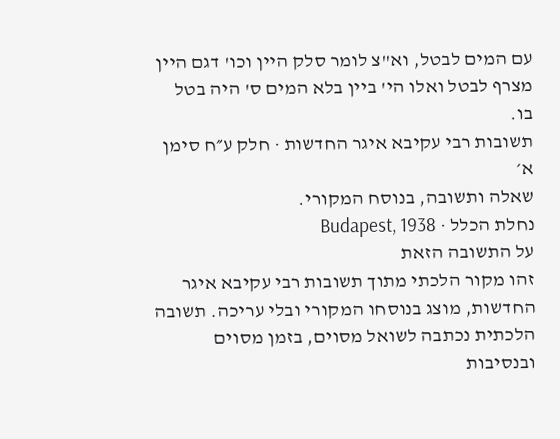עם המים לבטל, וא"צ לומר סלק היין וכו' דגם היין מצרף לבטל ואלו הי' ביין בלא המים ס' היה בטל בו.
תשובות רבי עקיבא איגר החדשות · חלק ע״ח סימן א׳
שאלה ותשובה, בנוסח המקורי.
נחלת הכלל · Budapest, 1938
על התשובה הזאת
זהו מקור הלכתי מתוך תשובות רבי עקיבא איגר החדשות, מוצג בנוסחו המקורי ובלי עריכה. תשובה הלכתית נכתבה לשואל מסוים, בזמן מסוים ובנסיבות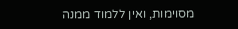מסוימות, ואין ללמוד ממנה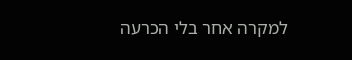למקרה אחר בלי הכרעה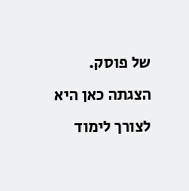של פוסק. הצגתה כאן היא לצורך לימוד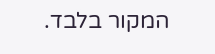המקור בלבד.